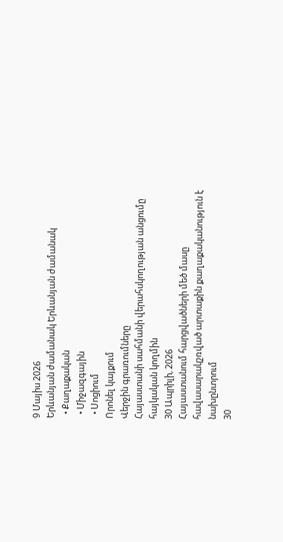9 Մայիս 2026
Երևանյան ժամանակ Երևանյան ժամանակ
  • Քաղաքական
  • Միջազգային
  • Սոցիում
Որոնել կայքում
Վերջին գրառումները
Հայաստանի սահմանի վերահսկողության անցումը հայկական կողմին
30 Ապրիլի, 2026
Հայաստանում հարցվածների մեծ մասը հավասարակշռված արտաքին քաղաքականություն է նախընտրում
30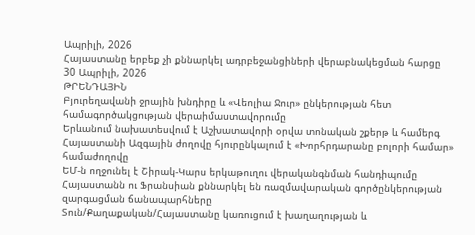Ապրիլի, 2026
Հայաստանը երբեք չի քննարկել ադրբեջանցիների վերաբնակեցման հարցը
30 Ապրիլի, 2026
ԹՐԵՆԴԱՅԻՆ
Բյուրեղավանի ջրային խնդիրը և «Վեոլիա Ջուր» ընկերության հետ համագործակցության վերաիմաստավորումը
Երևանում նախատեսվում է Աշխատավորի օրվա տոնական շքերթ և համերգ
Հայաստանի Ազգային ժողովը հյուրընկալում է «Խորհրդարանը բոլորի համար» համաժողովը
ԵՄ-ն ողջունել է Շիրակ-Կարս երկաթուղու վերականգնման հանդիպումը
Հայաստանն ու Ֆրանսիան քննարկել են ռազմավարական գործընկերության զարգացման ճանապարհները
Տուն/Քաղաքական/Հայաստանը կառուցում է խաղաղության և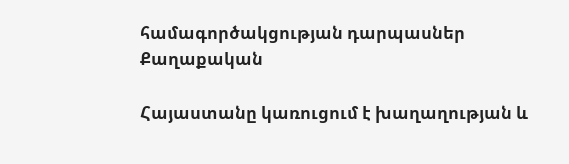համագործակցության դարպասներ
Քաղաքական

Հայաստանը կառուցում է խաղաղության և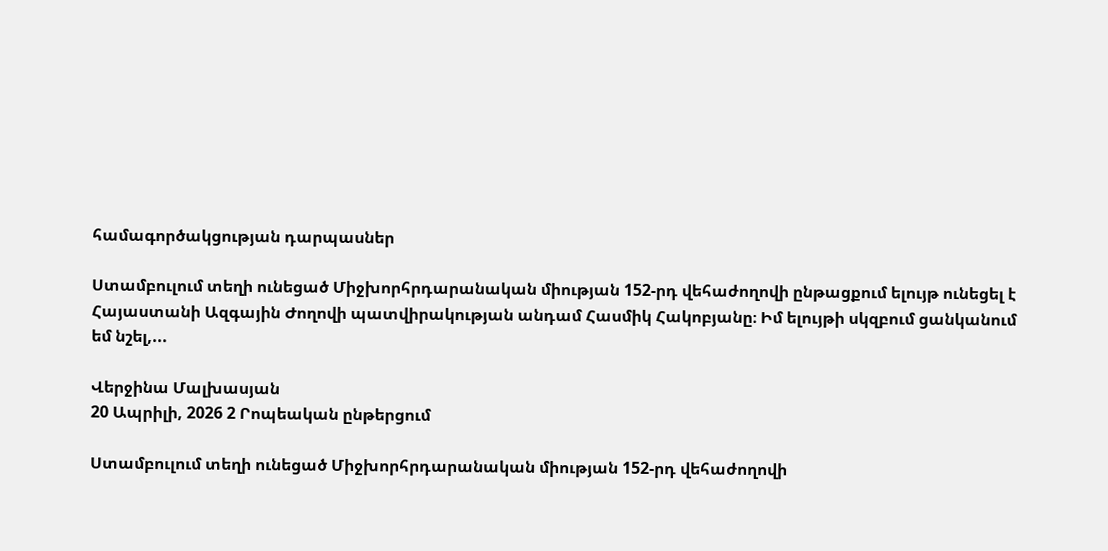համագործակցության դարպասներ

Ստամբուլում տեղի ունեցած Միջխորհրդարանական միության 152-րդ վեհաժողովի ընթացքում ելույթ ունեցել է Հայաստանի Ազգային Ժողովի պատվիրակության անդամ Հասմիկ Հակոբյանը։ Իմ ելույթի սկզբում ցանկանում եմ նշել,...

Վերջինա Մալխասյան
20 Ապրիլի, 2026 2 Րոպեական ընթերցում

Ստամբուլում տեղի ունեցած Միջխորհրդարանական միության 152-րդ վեհաժողովի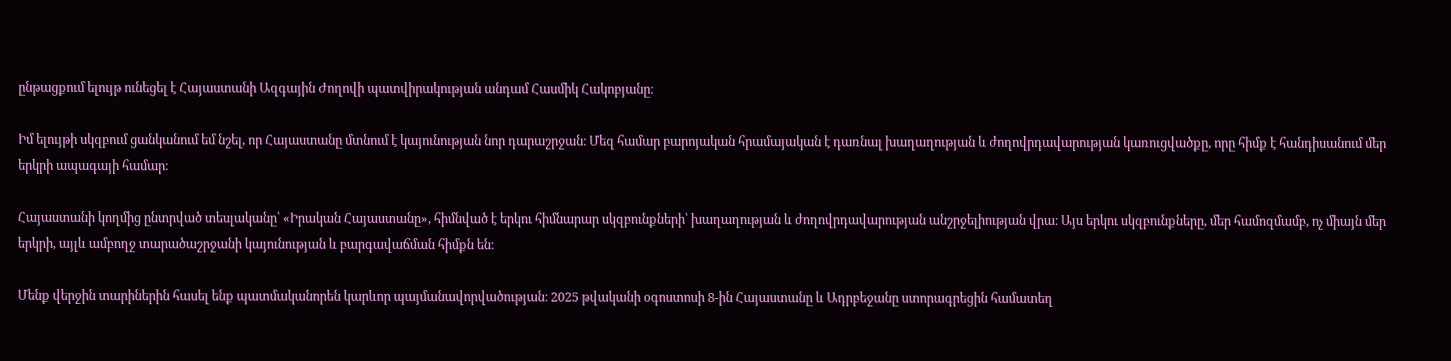ընթացքում ելույթ ունեցել է Հայաստանի Ազգային Ժողովի պատվիրակության անդամ Հասմիկ Հակոբյանը։

Իմ ելույթի սկզբում ցանկանում եմ նշել, որ Հայաստանը մտնում է կայունության նոր դարաշրջան։ Մեզ համար բարոյական հրամայական է դառնալ խաղաղության և ժողովրդավարության կառուցվածքը, որը հիմք է հանդիսանում մեր երկրի ապագայի համար։

Հայաստանի կողմից ընտրված տեսլականը՝ «Իրական Հայաստանը», հիմնված է երկու հիմնարար սկզբունքների՝ խաղաղության և ժողովրդավարության անշրջելիության վրա։ Այս երկու սկզբունքները, մեր համոզմամբ, ոչ միայն մեր երկրի, այլև ամբողջ տարածաշրջանի կայունության և բարգավաճման հիմքն են։

Մենք վերջին տարիներին հասել ենք պատմականորեն կարևոր պայմանավորվածության։ 2025 թվականի օգոստոսի 8-ին Հայաստանը և Ադրբեջանը ստորագրեցին համատեղ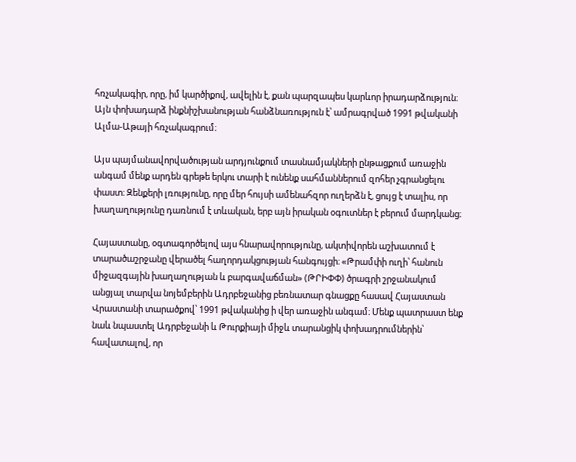հռչակագիր, որը, իմ կարծիքով, ավելին է, քան պարզապես կարևոր իրադարձություն։ Այն փոխադարձ ինքնիշխանության հանձնառություն է՝ ամրագրված 1991 թվականի Ալմա-Աթայի հռչակագրում։

Այս պայմանավորվածության արդյունքում տասնամյակների ընթացքում առաջին անգամ մենք արդեն գրեթե երկու տարի է ունենք սահմաններում զոհեր չգրանցելու փաստ։ Զենքերի լռությունը, որը մեր հույսի ամենահզոր ուղերձն է, ցույց է տալիս, որ խաղաղությունը դառնում է տևական, երբ այն իրական օգուտներ է բերում մարդկանց։

Հայաստանը, օգտագործելով այս հնարավորությունը, ակտիվորեն աշխատում է տարածաշրջանը վերածել հաղորդակցության հանգույցի։ «Թրամփի ուղի՝ հանուն միջազգային խաղաղության և բարգավաճման» (ԹՐԻՓՓ) ծրագրի շրջանակում անցյալ տարվա նոյեմբերին Ադրբեջանից բեռնատար գնացքը հասավ Հայաստան Վրաստանի տարածքով՝ 1991 թվականից ի վեր առաջին անգամ։ Մենք պատրաստ ենք նաև նպաստել Ադրբեջանի և Թուրքիայի միջև տարանցիկ փոխադրումներին՝ հավատալով, որ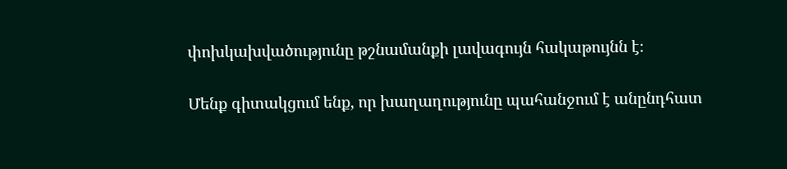փոխկախվածությունը թշնամանքի լավագույն հակաթույնն է։

Մենք գիտակցում ենք, որ խաղաղությունը պահանջում է անընդհատ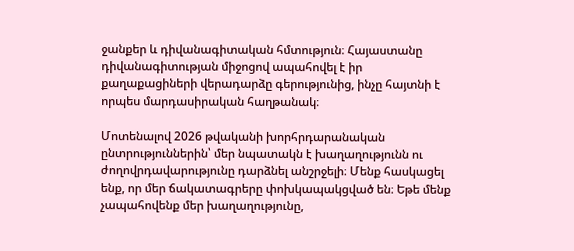ջանքեր և դիվանագիտական հմտություն։ Հայաստանը դիվանագիտության միջոցով ապահովել է իր քաղաքացիների վերադարձը գերությունից, ինչը հայտնի է որպես մարդասիրական հաղթանակ։

Մոտենալով 2026 թվականի խորհրդարանական ընտրություններին՝ մեր նպատակն է խաղաղությունն ու ժողովրդավարությունը դարձնել անշրջելի։ Մենք հասկացել ենք, որ մեր ճակատագրերը փոխկապակցված են։ Եթե մենք չապահովենք մեր խաղաղությունը,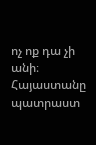ոչ ոք դա չի անի։ Հայաստանը պատրաստ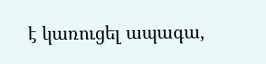է կառուցել ապագա,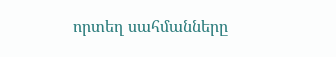որտեղ սահմանները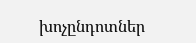խոչընդոտներ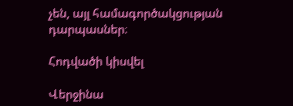չեն, այլ համագործակցության դարպասներ։

Հոդվածի կիսվել

Վերջինա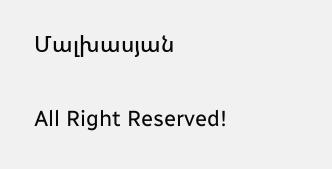Մալխասյան

All Right Reserved!